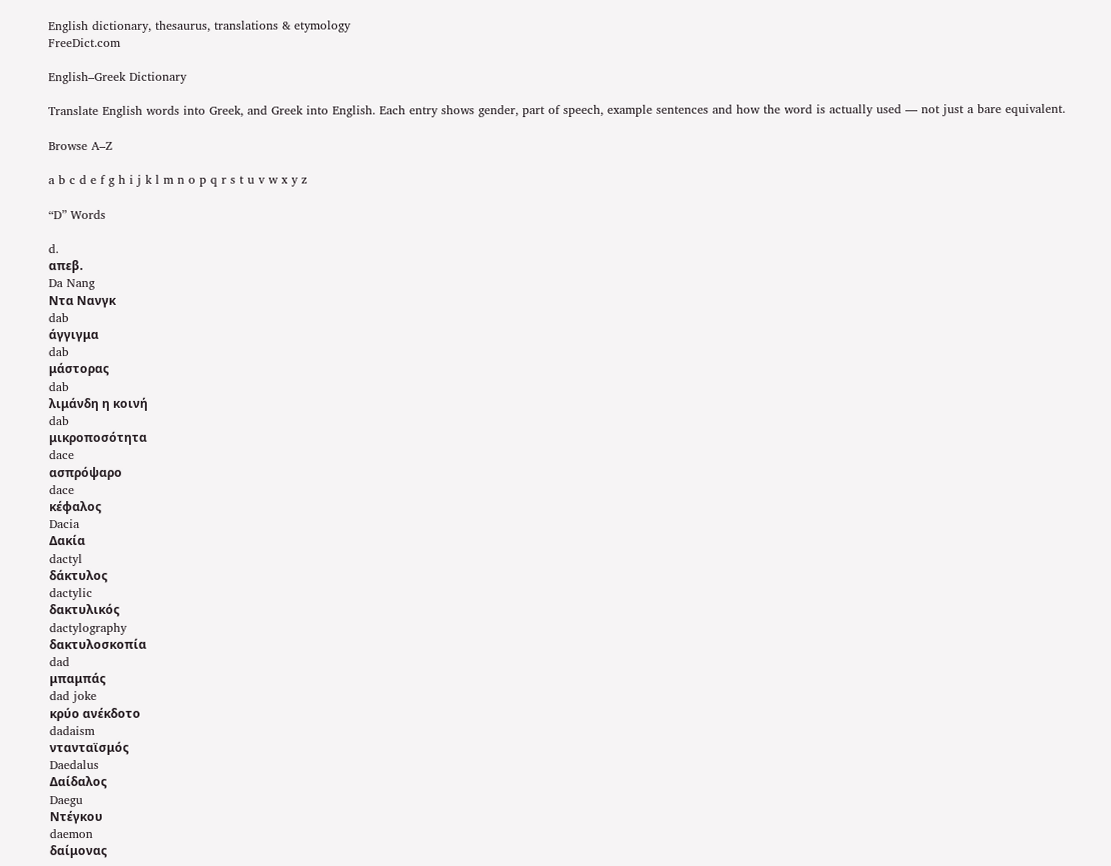English dictionary, thesaurus, translations & etymology
FreeDict.com

English–Greek Dictionary

Translate English words into Greek, and Greek into English. Each entry shows gender, part of speech, example sentences and how the word is actually used — not just a bare equivalent.

Browse A–Z

a b c d e f g h i j k l m n o p q r s t u v w x y z

“D” Words

d.
απεβ.
Da Nang
Ντα Νανγκ
dab
άγγιγμα
dab
μάστορας
dab
λιμάνδη η κοινή
dab
μικροποσότητα
dace
ασπρόψαρο
dace
κέφαλος
Dacia
Δακία
dactyl
δάκτυλος
dactylic
δακτυλικός
dactylography
δακτυλοσκοπία
dad
μπαμπάς
dad joke
κρύο ανέκδοτο
dadaism
ντανταϊσμός
Daedalus
Δαίδαλος
Daegu
Ντέγκου
daemon
δαίμονας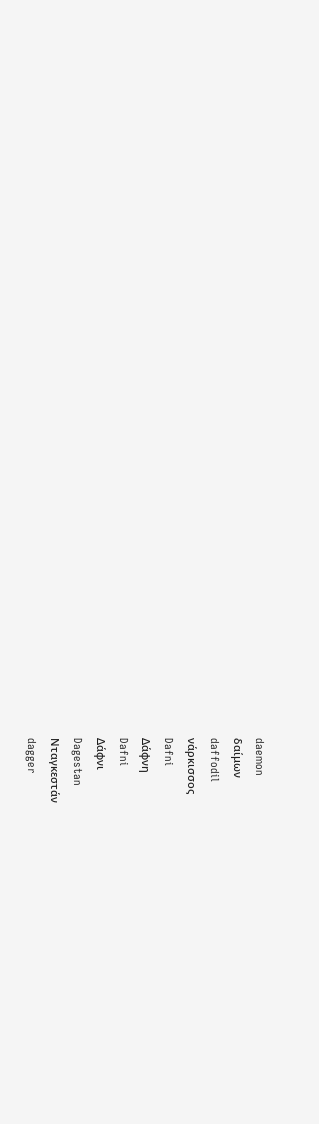daemon
δαίμων
daffodil
νάρκισσος
Dafni
Δάφνη
Dafni
Δάφνι
Dagestan
Νταγκεστάν
dagger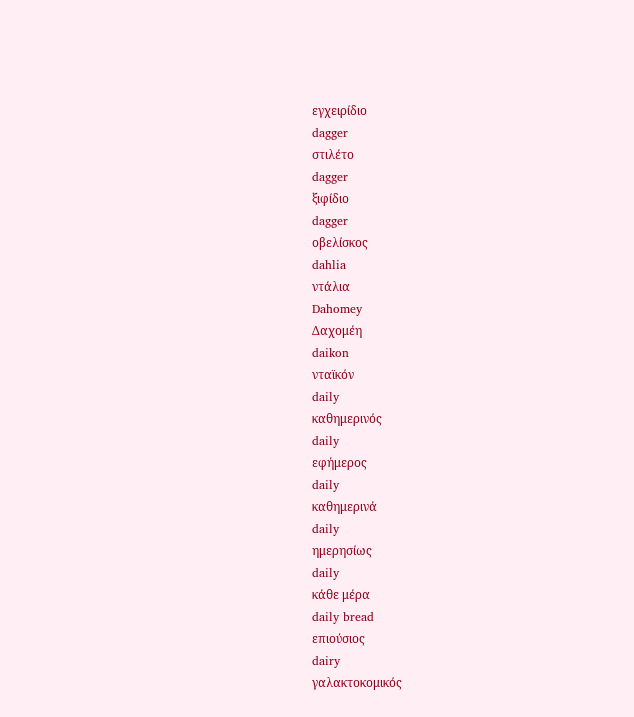εγχειρίδιο
dagger
στιλέτο
dagger
ξιφίδιο
dagger
οβελίσκος
dahlia
ντάλια
Dahomey
Δαχομέη
daikon
νταϊκόν
daily
καθημερινός
daily
εφήμερος
daily
καθημερινά
daily
ημερησίως
daily
κάθε μέρα
daily bread
επιούσιος
dairy
γαλακτοκομικός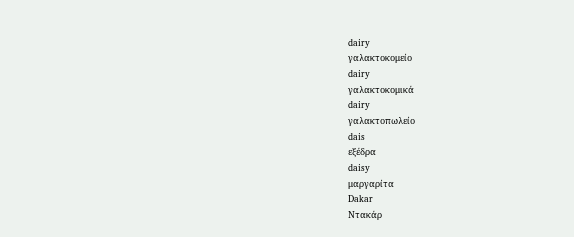dairy
γαλακτοκομείο
dairy
γαλακτοκομικά
dairy
γαλακτοπωλείο
dais
εξέδρα
daisy
μαργαρίτα
Dakar
Ντακάρ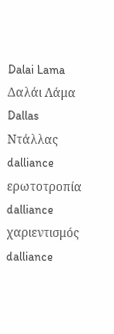Dalai Lama
Δαλάι Λάμα
Dallas
Ντάλλας
dalliance
ερωτοτροπία
dalliance
χαριεντισμός
dalliance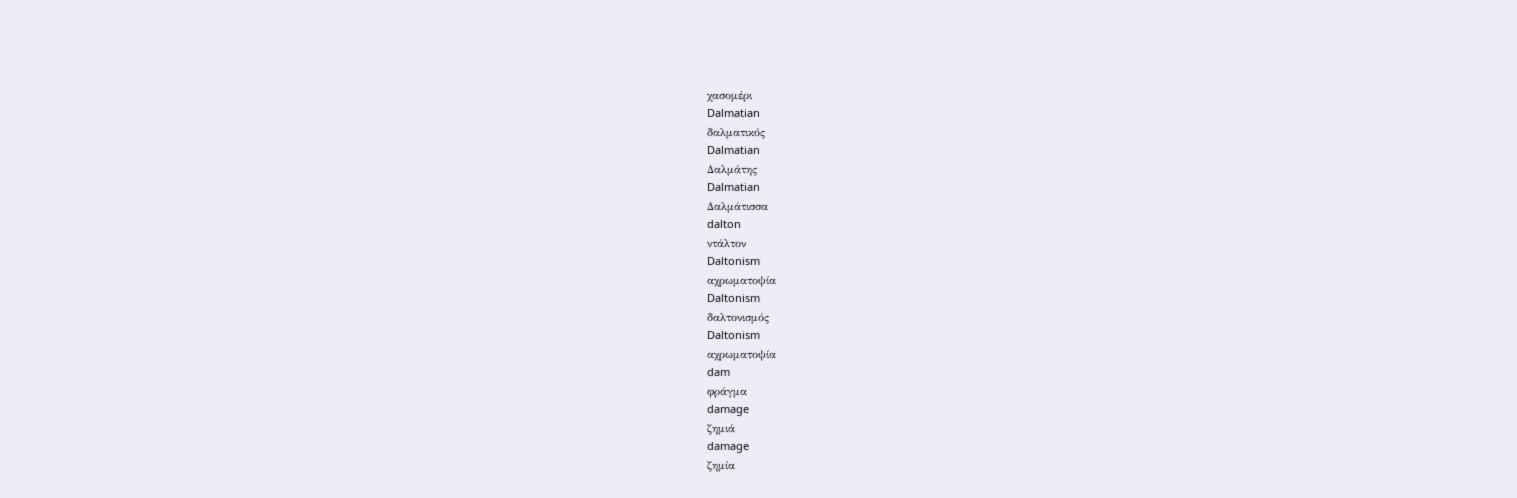χασομέρι
Dalmatian
δαλματικός
Dalmatian
Δαλμάτης
Dalmatian
Δαλμάτισσα
dalton
ντάλτον
Daltonism
αχρωματοψία
Daltonism
δαλτονισμός
Daltonism
αχρωματοψία
dam
φράγμα
damage
ζημιά
damage
ζημία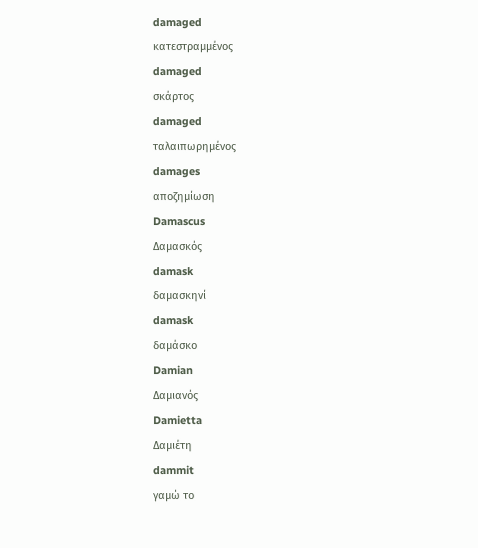damaged
κατεστραμμένος
damaged
σκάρτος
damaged
ταλαιπωρημένος
damages
αποζημίωση
Damascus
Δαμασκός
damask
δαμασκηνί
damask
δαμάσκο
Damian
Δαμιανός
Damietta
Δαμιέτη
dammit
γαμώ το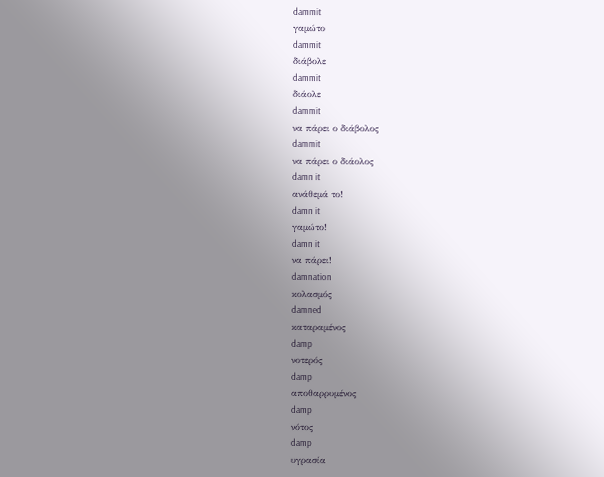dammit
γαμώτο
dammit
διάβολε
dammit
διάολε
dammit
να πάρει ο διάβολος
dammit
να πάρει ο διάολος
damn it
ανάθεμά το!
damn it
γαμώτο!
damn it
να πάρει!
damnation
κολασμός
damned
καταραμένος
damp
νοτερός
damp
αποθαρρυμένος
damp
νότος
damp
υγρασία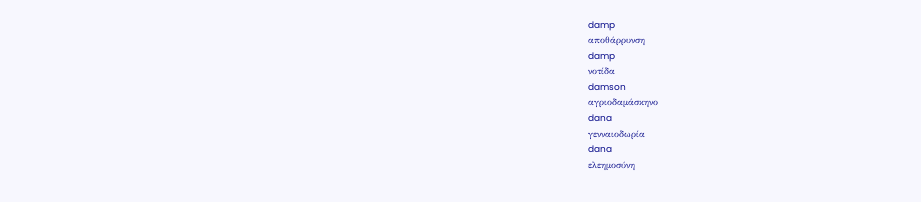damp
αποθάρρυνση
damp
νοτίδα
damson
αγριοδαμάσκηνο
dana
γενναιοδωρία
dana
ελεημοσύνη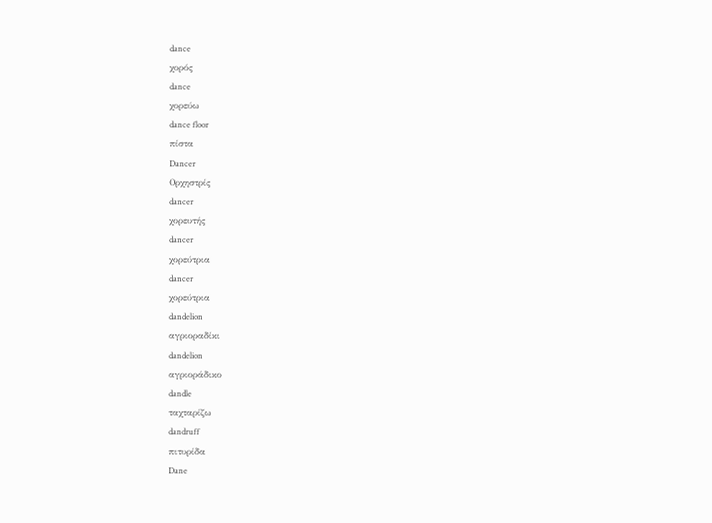dance
χορός
dance
χορεύω
dance floor
πίστα
Dancer
Ορχηστρίς
dancer
χορευτής
dancer
χορεύτρια
dancer
χορεύτρια
dandelion
αγριοραδίκι
dandelion
αγριοράδικο
dandle
ταχταρίζω
dandruff
πιτυρίδα
Dane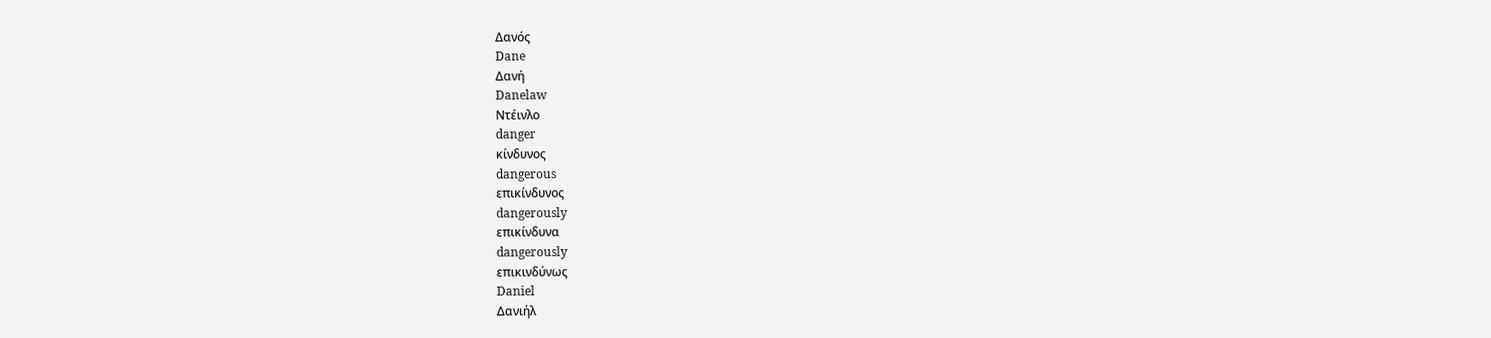Δανός
Dane
Δανή
Danelaw
Nτέινλο
danger
κίνδυνος
dangerous
επικίνδυνος
dangerously
επικίνδυνα
dangerously
επικινδύνως
Daniel
Δανιήλ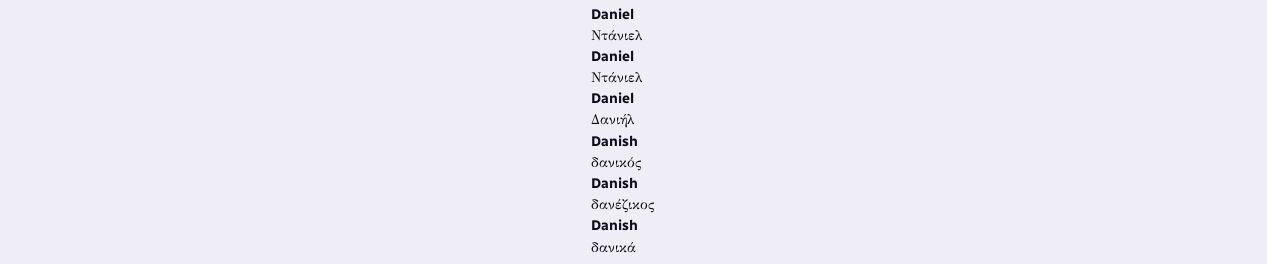Daniel
Ντάνιελ
Daniel
Ντάνιελ
Daniel
Δανιήλ
Danish
δανικός
Danish
δανέζικος
Danish
δανικά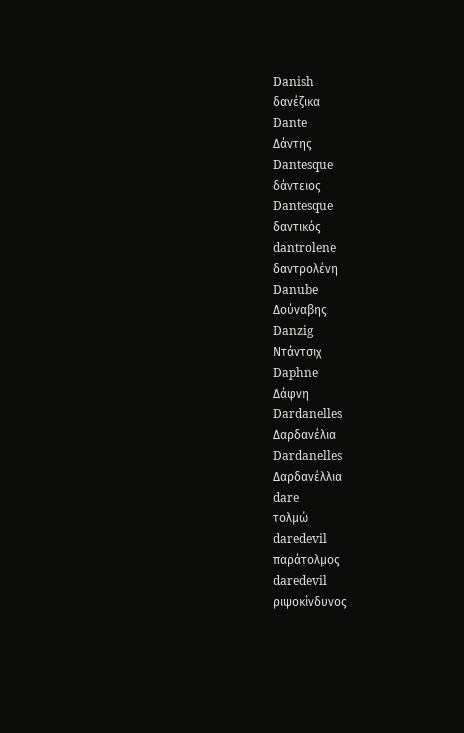Danish
δανέζικα
Dante
Δάντης
Dantesque
δάντειος
Dantesque
δαντικός
dantrolene
δαντρολένη
Danube
Δούναβης
Danzig
Ντάντσιχ
Daphne
Δάφνη
Dardanelles
Δαρδανέλια
Dardanelles
Δαρδανέλλια
dare
τολμώ
daredevil
παράτολμος
daredevil
ριψοκίνδυνος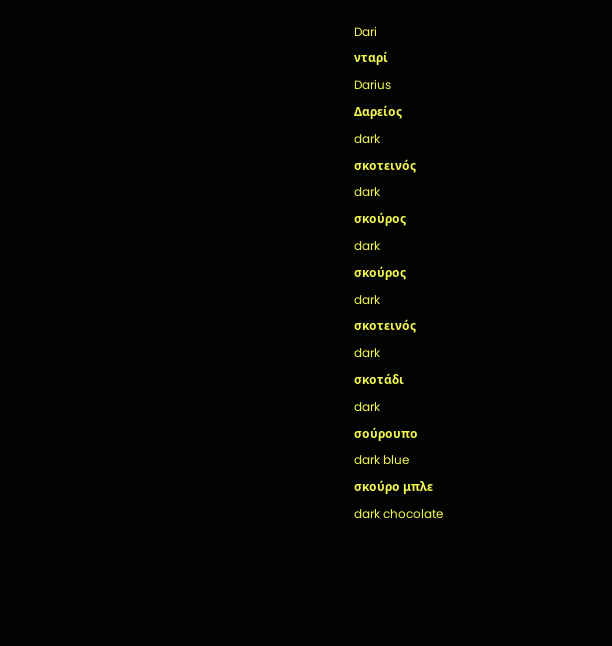Dari
νταρί
Darius
Δαρείος
dark
σκοτεινός
dark
σκούρος
dark
σκούρος
dark
σκοτεινός
dark
σκοτάδι
dark
σούρουπο
dark blue
σκούρο μπλε
dark chocolate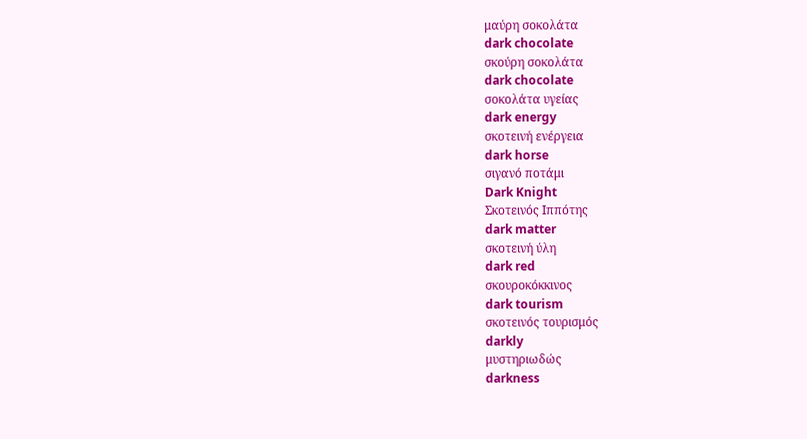μαύρη σοκολάτα
dark chocolate
σκούρη σοκολάτα
dark chocolate
σοκολάτα υγείας
dark energy
σκοτεινή ενέργεια
dark horse
σιγανό ποτάμι
Dark Knight
Σκοτεινός Ιππότης
dark matter
σκοτεινή ύλη
dark red
σκουροκόκκινος
dark tourism
σκοτεινός τουρισμός
darkly
μυστηριωδώς
darkness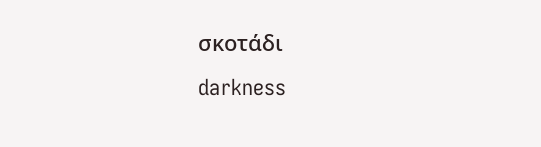σκοτάδι
darkness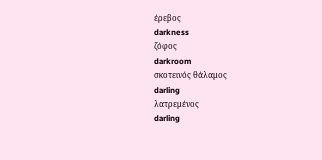έρεβος
darkness
ζόφος
darkroom
σκοτεινός θάλαμος
darling
λατρεμένος
darling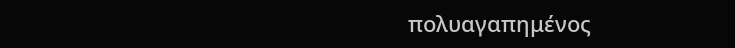πολυαγαπημένος